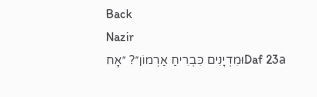Back
Nazir
Daf 23aוּמִדְיָנִים כִּבְרִיחַ אַרְמוֹן״? ״אָח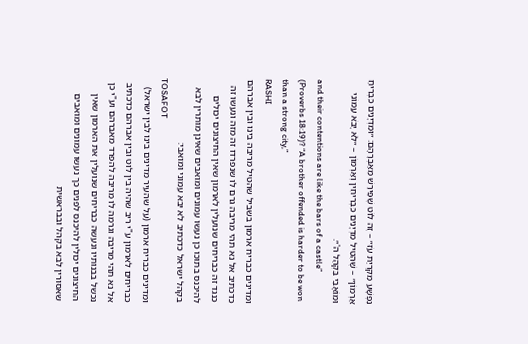נִפְשָׁע מִקִּרְיַת עֹז״ – זֶה לוֹט שֶׁפֵּירַשׁ מֵאַבְרָהָם: ״וּמִדְיָנִים כִּבְרִיחַ אַרְמוֹן״ – שֶׁהִטִּיל מִדְיָנִים כִּבְרִיחִין וְאַרְמוֹן – ״לֹא יָבֹא עַמּוֹנִי וּמוֹאָבִי בִּקְהַל ה'״.
and their contentions are like the bars of a castle” (Proverbs 18:19)? “A brother offended is harder to be won than a strong city,”
RASHI
ומדינים כבריח ארמון בשביל שהטיל מריבה בינו ובין אברהם כדכתיב אל נא תהי מריבה גרם לו שנפרדו זה מזה ונעשו זה כנגד זה כבריחים שנועלין לארמון שאין החיצונים יכולים להיכנס בתוכו כן נעשו עמונים ומואבים שאינן מותרין לבא בקהל ישראל כדכתיב לא יבא עמוני ומואבי:
TOSAFOT
ומדינים כבריח ארמון (על שהעיר מדינים בינו לבין ישראל) כבריחים לארמון ע"י ריב שהיה בין לוט ובין אברהם כדכתיב אל נא תהי מריבה וגרמה לו מריבה להפרד מאברהם וע"י כן נכשל בבנותיו ונעשה כבריחים שנועלין את הארמון שאין החיצונים יכולין להיכנס לפנים כך נעשו עמונים ומואבים שאסורין לבא בקהל ובבראשית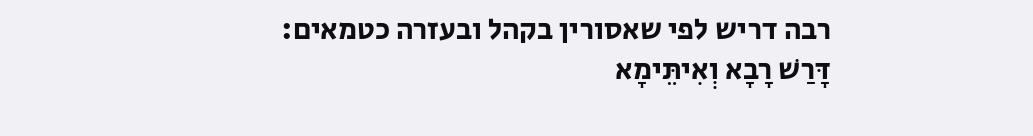רבה דריש לפי שאסורין בקהל ובעזרה כטמאים:
דָּרַשׁ רָבָא וְאִיתֵּימָא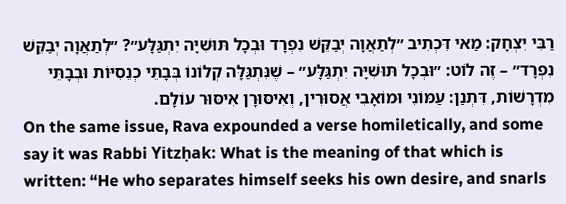רַבִּי יִצְחָק: מַאי דִּכְתִיב ״לְתַאֲוָה יְבַקֵּשׁ נִפְרָד וּבְכָל תּוּשִׁיָּה יִתְגַּלָּע״? ״לְתַאֲוָה יְבַקֵּשׁ נִפְרָד״ – זֶה לוֹט: ״וּבְכָל תּוּשִׁיָּה יִתְגַּלָּע״ – שֶׁנִּתְגַּלָּה קְלוֹנוֹ בְּבָתֵּי כְנֵסִיּוֹת וּבְבָתֵּי מִדְרָשׁוֹת, דִּתְנַן: עַמּוֹנִי וּמוֹאָבִי אֲסוּרִין, וְאִיסּוּרָן אִיסּוּר עוֹלָם.
On the same issue, Rava expounded a verse homiletically, and some say it was Rabbi Yitzḥak: What is the meaning of that which is written: “He who separates himself seeks his own desire, and snarls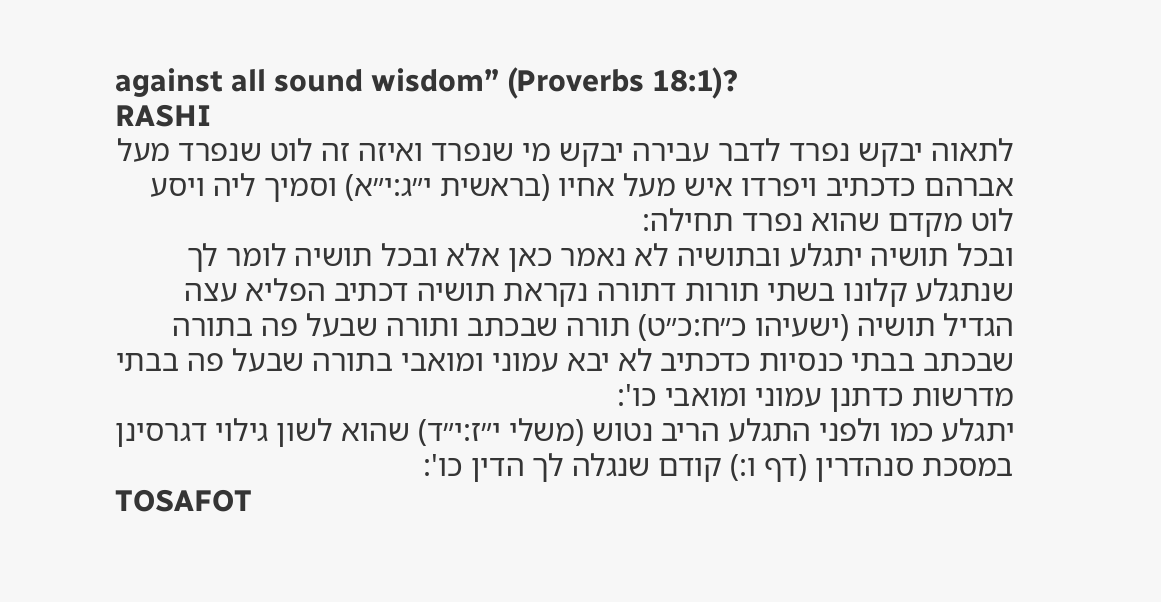against all sound wisdom” (Proverbs 18:1)?
RASHI
לתאוה יבקש נפרד לדבר עבירה יבקש מי שנפרד ואיזה זה לוט שנפרד מעל אברהם כדכתיב ויפרדו איש מעל אחיו (בראשית י״ג:י״א) וסמיך ליה ויסע לוט מקדם שהוא נפרד תחילה:
ובכל תושיה יתגלע ובתושיה לא נאמר כאן אלא ובכל תושיה לומר לך שנתגלע קלונו בשתי תורות דתורה נקראת תושיה דכתיב הפליא עצה הגדיל תושיה (ישעיהו כ״ח:כ״ט) תורה שבכתב ותורה שבעל פה בתורה שבכתב בבתי כנסיות כדכתיב לא יבא עמוני ומואבי בתורה שבעל פה בבתי מדרשות כדתנן עמוני ומואבי כו':
יתגלע כמו ולפני התגלע הריב נטוש (משלי י״ז:י״ד) שהוא לשון גילוי דגרסינן במסכת סנהדרין (דף ו:) קודם שנגלה לך הדין כו':
TOSAFOT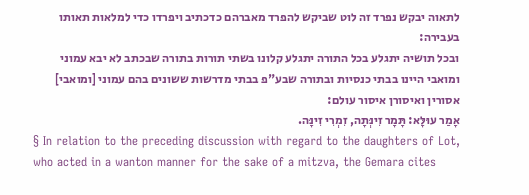לתאוה יבקש נפרד זה לוט שביקש להפרד מאברהם כדכתיב ויפרדו כדי למלאות תאותו בעבירה:
ובכל תושיה יתגלע בכל התורה יתגלע קלונו בשתי תורות בתורה שבכתב לא יבא עמוני ומואבי היינו בבתי כנסיות ובתורה שבע"פ בבתי מדרשות ששונים בהם עמוני [ומואבי] אסורין ואיסורן איסור עולם:
אָמַר עוּלָּא: תָּמָר זִינְּתָה, זִמְרִי זִינָּה.
§ In relation to the preceding discussion with regard to the daughters of Lot, who acted in a wanton manner for the sake of a mitzva, the Gemara cites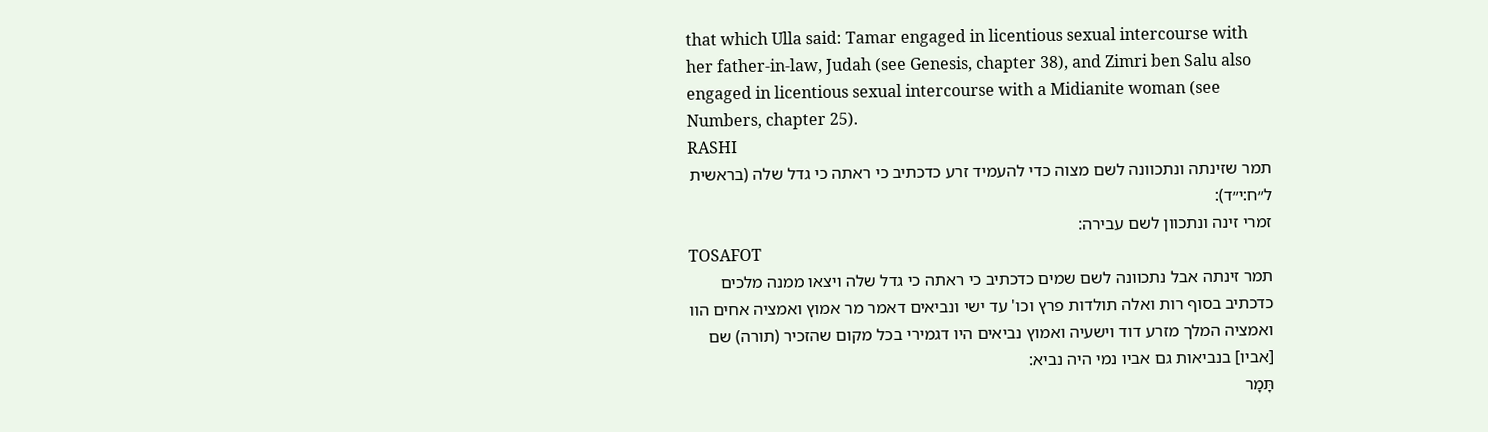that which Ulla said: Tamar engaged in licentious sexual intercourse with her father-in-law, Judah (see Genesis, chapter 38), and Zimri ben Salu also engaged in licentious sexual intercourse with a Midianite woman (see Numbers, chapter 25).
RASHI
תמר שזינתה ונתכוונה לשם מצוה כדי להעמיד זרע כדכתיב כי ראתה כי גדל שלה (בראשית ל״ח:י״ד):
זמרי זינה ונתכוון לשם עבירה:
TOSAFOT
תמר זינתה אבל נתכוונה לשם שמים כדכתיב כי ראתה כי גדל שלה ויצאו ממנה מלכים כדכתיב בסוף רות ואלה תולדות פרץ וכו' עד ישי ונביאים דאמר מר אמוץ ואמציה אחים הוו ואמציה המלך מזרע דוד וישעיה ואמוץ נביאים היו דגמירי בכל מקום שהזכיר (תורה) שם [אביו] בנביאות גם אביו נמי היה נביא:
תָּמָר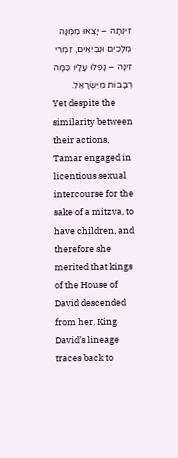זִינְּתָה – יָצְאוּ מִמֶּנָּה מְלָכִים וּנְבִיאִים, זִמְרִי זִינָּה – נָפְלוּ עָלָיו כַּמָּה רְבָבוֹת מִיִּשְׂרָאֵל.
Yet despite the similarity between their actions, Tamar engaged in licentious sexual intercourse for the sake of a mitzva, to have children, and therefore she merited that kings of the House of David descended from her. King David’s lineage traces back to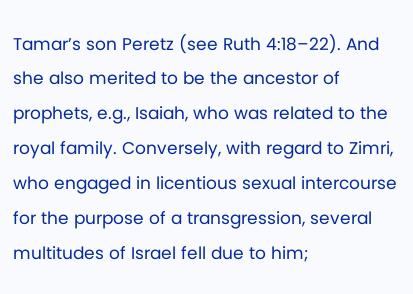Tamar’s son Peretz (see Ruth 4:18–22). And she also merited to be the ancestor of prophets, e.g., Isaiah, who was related to the royal family. Conversely, with regard to Zimri, who engaged in licentious sexual intercourse for the purpose of a transgression, several multitudes of Israel fell due to him;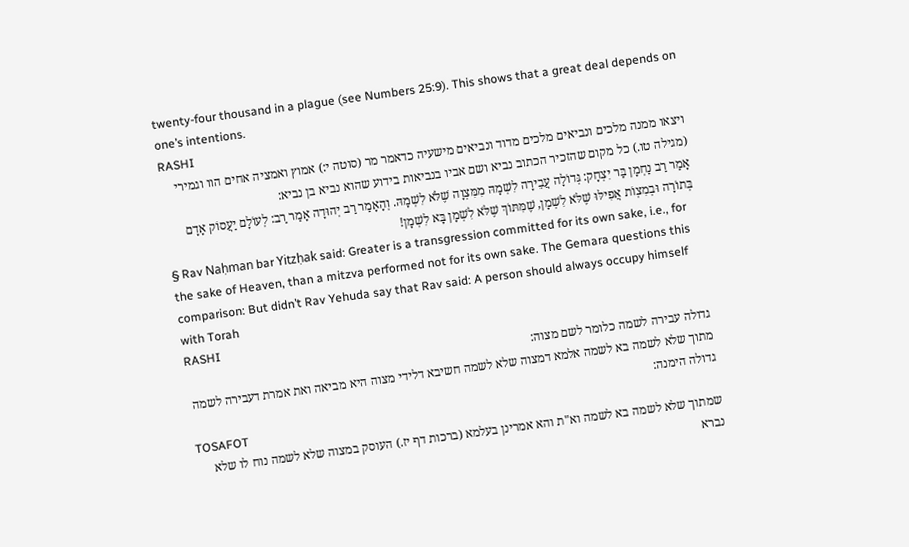twenty-four thousand in a plague (see Numbers 25:9). This shows that a great deal depends on one’s intentions.
RASHI
ויצאו ממנה מלכים ונביאים מלכים מדוד ונביאים מישעיה כדאמר מר (סוטה י:) אמוץ ואמציה אחים הוו וגמירי (מגילה טו.) כל מקום שהזכיר הכתוב נביא ושם אביו בנביאות בידוע שהוא נביא בן נביא:
אָמַר רַב נַחְמָן בַּר יִצְחָק: גְּדוֹלָה עֲבֵירָה לִשְׁמָהּ מִמִּצְוָה שֶׁלֹּא לִשְׁמָהּ. וְהָאָמַר רַב יְהוּדָה אָמַר רַב: לְעוֹלָם יַעֲסוֹק אָדָם בְּתוֹרָה וּבְמִצְוֹת אֲפִילּוּ שֶׁלֹּא לִשְׁמָן, שֶׁמִּתּוֹךְ שֶׁלֹּא לִשְׁמָן בָּא לִשְׁמָן!
§ Rav Naḥman bar Yitzḥak said: Greater is a transgression committed for its own sake, i.e., for the sake of Heaven, than a mitzva performed not for its own sake. The Gemara questions this comparison: But didn’t Rav Yehuda say that Rav said: A person should always occupy himself with Torah
RASHI
גדולה עבירה לשמה כלומר לשם מצוה:
מתוך שלא לשמה בא לשמה אלמא דמצוה שלא לשמה חשיבא דלידי מצוה היא מביאה ואת אמרת דעבירה לשמה גדולה הימנה:
TOSAFOT
שמתוך שלא לשמה בא לשמה וא"ת והא אמרינן בעלמא (ברכות דף יז.) העוסק במצוה שלא לשמה נוח לו שלא נברא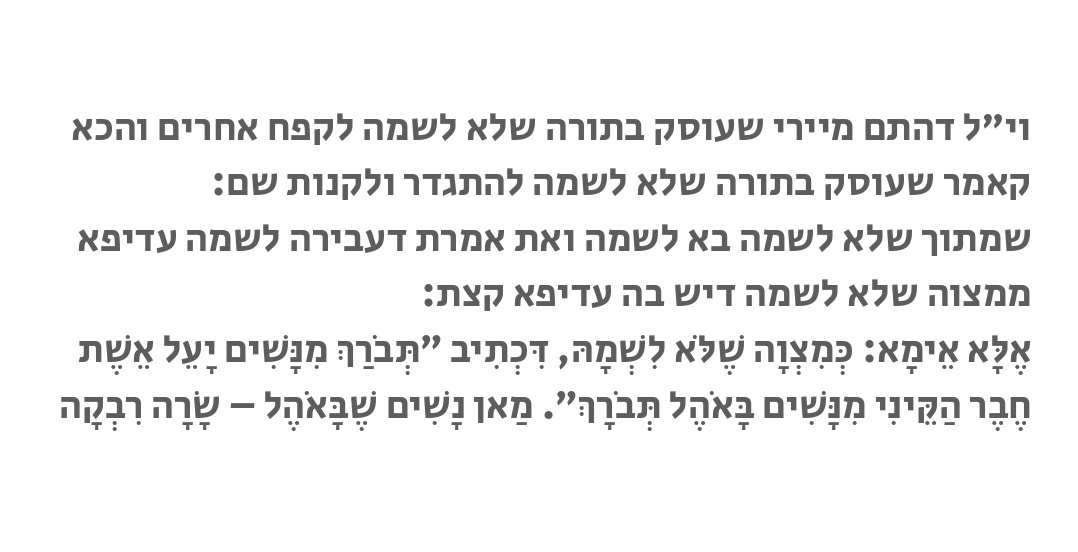וי"ל דהתם מיירי שעוסק בתורה שלא לשמה לקפח אחרים והכא קאמר שעוסק בתורה שלא לשמה להתגדר ולקנות שם:
שמתוך שלא לשמה בא לשמה ואת אמרת דעבירה לשמה עדיפא ממצוה שלא לשמה דיש בה עדיפא קצת:
אֶלָּא אֵימָא: כְּמִצְוָה שֶׁלֹּא לִשְׁמָהּ, דִּכְתִיב ״תְּבֹרַךְ מִנָּשִׁים יָעֵל אֵשֶׁת חֶבֶר הַקֵּינִי מִנָּשִׁים בָּאֹהֶל תְּבֹרָךְ״. מַאן נָשִׁים שֶׁבָּאֹהֶל – שָׂרָה רִבְקָה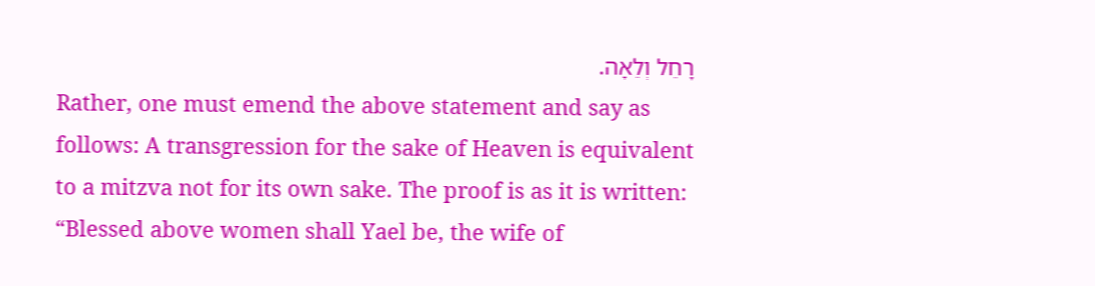רָחֵל וְלֵאָה.
Rather, one must emend the above statement and say as follows: A transgression for the sake of Heaven is equivalent to a mitzva not for its own sake. The proof is as it is written: “Blessed above women shall Yael be, the wife of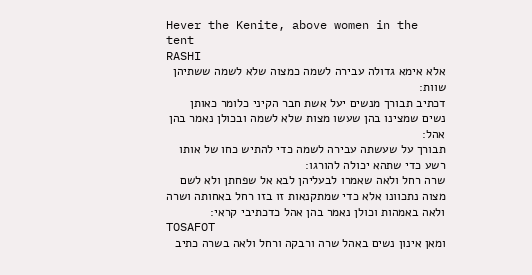Hever the Kenite, above women in the tent
RASHI
אלא אימא גדולה עבירה לשמה כמצוה שלא לשמה ששתיהן שוות:
דכתיב תבורך מנשים יעל אשת חבר הקיני כלומר כאותן נשים שמצינו בהן שעשו מצות שלא לשמה ובכולן נאמר בהן אהל:
תבורך על שעשתה עבירה לשמה כדי להתיש כחו של אותו רשע כדי שתהא יכולה להורגו:
שרה רחל ולאה שאמרו לבעליהן לבא אל שפחתן ולא לשם מצוה נתכוונו אלא כדי שמתקנאות זו בזו רחל באחותה ושרה ולאה באמהות וכולן נאמר בהן אהל כדכתיבי קראי:
TOSAFOT
ומאן אינון נשים באהל שרה ורבקה ורחל ולאה בשרה כתיב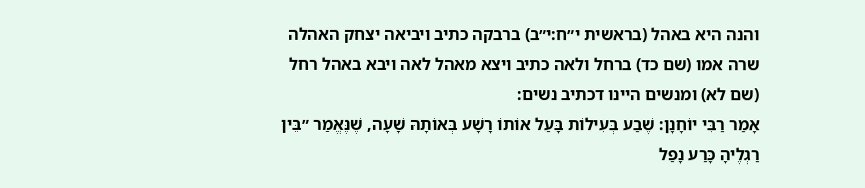והנה היא באהל (בראשית י״ח:י״ב) ברבקה כתיב ויביאה יצחק האהלה שרה אמו (שם כד) ברחל ולאה כתיב ויצא מאהל לאה ויבא באהל רחל (שם לא) ומנשים היינו דכתיב נשים:
אָמַר רַבִּי יוֹחָנָן: שֶׁבַע בְּעִילוֹת בָּעַל אוֹתוֹ רָשָׁע בְּאוֹתָהּ שָׁעָה, שֶׁנֶּאֱמַר ״בֵּין רַגְלֶיהָ כָּרַע נָפַל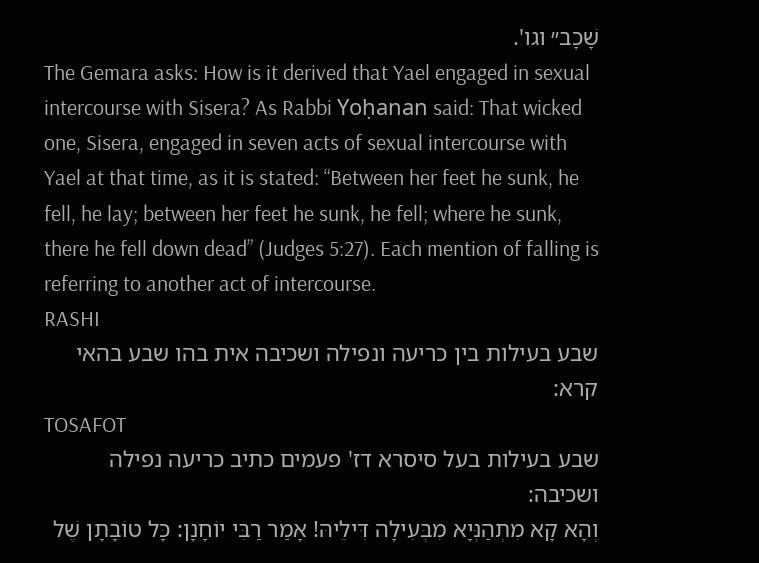שָׁכָב״ וגו'.
The Gemara asks: How is it derived that Yael engaged in sexual intercourse with Sisera? As Rabbi Yoḥanan said: That wicked one, Sisera, engaged in seven acts of sexual intercourse with Yael at that time, as it is stated: “Between her feet he sunk, he fell, he lay; between her feet he sunk, he fell; where he sunk, there he fell down dead” (Judges 5:27). Each mention of falling is referring to another act of intercourse.
RASHI
שבע בעילות בין כריעה ונפילה ושכיבה אית בהו שבע בהאי קרא:
TOSAFOT
שבע בעילות בעל סיסרא דז' פעמים כתיב כריעה נפילה ושכיבה:
וְהָא קָא מִתְהַנְּיָא מִבְּעִילָה דִּילֵיהּ! אָמַר רַבִּי יוֹחָנָן: כָּל טוֹבָתָן שֶׁל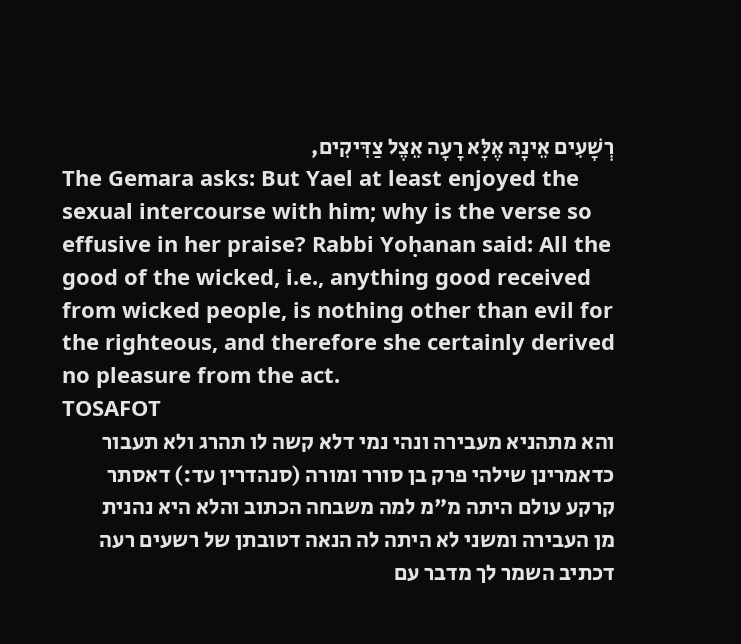רְשָׁעִים אֵינָהּ אֶלָּא רָעָה אֵצֶל צַדִּיקִים,
The Gemara asks: But Yael at least enjoyed the sexual intercourse with him; why is the verse so effusive in her praise? Rabbi Yoḥanan said: All the good of the wicked, i.e., anything good received from wicked people, is nothing other than evil for the righteous, and therefore she certainly derived no pleasure from the act.
TOSAFOT
והא מתהניא מעבירה ונהי נמי דלא קשה לו תהרג ולא תעבור כדאמרינן שילהי פרק בן סורר ומורה (סנהדרין עד:) דאסתר קרקע עולם היתה מ"מ למה משבחה הכתוב והלא היא נהנית מן העבירה ומשני לא היתה לה הנאה דטובתן של רשעים רעה דכתיב השמר לך מדבר עם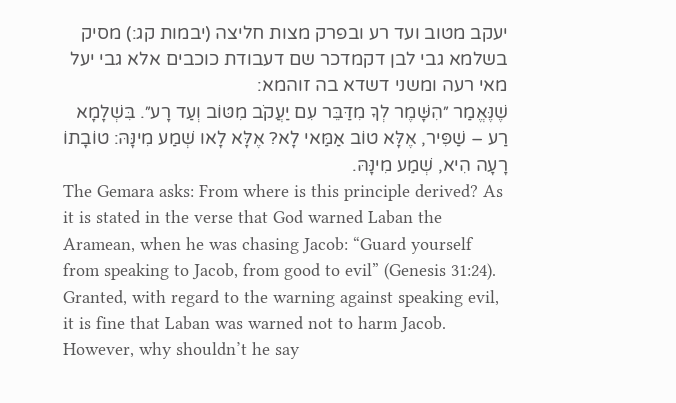יעקב מטוב ועד רע ובפרק מצות חליצה (יבמות קג:) מסיק בשלמא גבי לבן דקמדכר שם דעבודת כוכבים אלא גבי יעל מאי רעה ומשני דשדא בה זוהמא:
שֶׁנֶּאֱמַר ״הִשָּׁמֶר לְךָ מִדַּבֵּר עִם יַעֲקֹב מִטּוֹב וְעַד רָע״. בִּשְׁלָמָא רַע – שַׁפִּיר, אֶלָּא טוֹב אַמַּאי לָא? אֶלָּא לָאו שְׁמַע מִינָּהּ: טוֹבָתוֹ רָעָה הִיא, שְׁמַע מִינָּהּ.
The Gemara asks: From where is this principle derived? As it is stated in the verse that God warned Laban the Aramean, when he was chasing Jacob: “Guard yourself from speaking to Jacob, from good to evil” (Genesis 31:24). Granted, with regard to the warning against speaking evil, it is fine that Laban was warned not to harm Jacob. However, why shouldn’t he say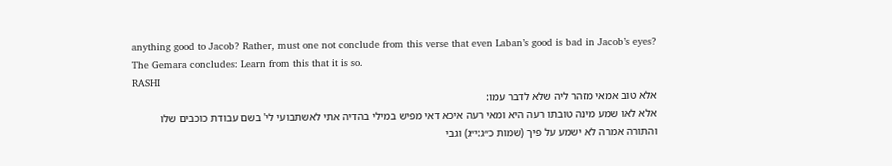anything good to Jacob? Rather, must one not conclude from this verse that even Laban’s good is bad in Jacob’s eyes? The Gemara concludes: Learn from this that it is so.
RASHI
אלא טוב אמאי מזהר ליה שלא לדבר עמו:
אלא לאו שמע מינה טובתו רעה היא ומאי רעה איכא דאי מפיש במילי בהדיה אתי לאשתבועי לי' בשם עבודת כוכבים שלו והתורה אמרה לא ישמע על פיך (שמות כ״ג:י״ג) וגבי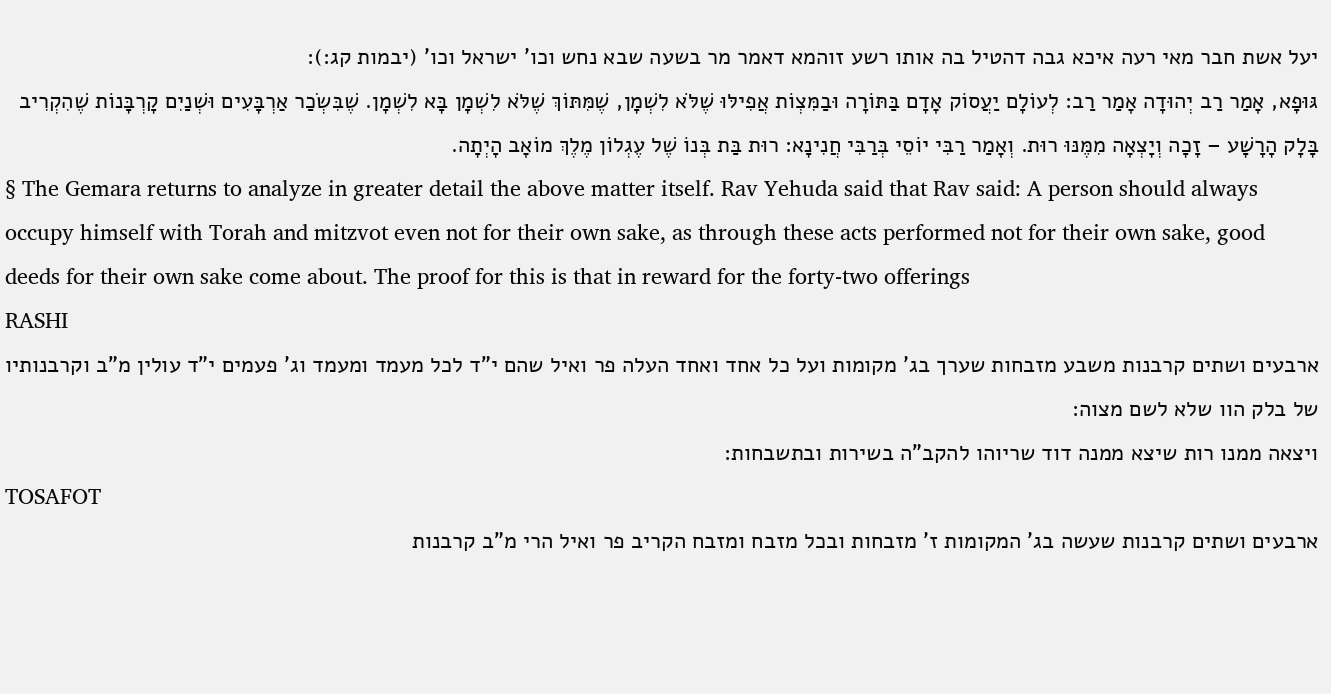יעל אשת חבר מאי רעה איכא גבה דהטיל בה אותו רשע זוהמא דאמר מר בשעה שבא נחש וכו' ישראל וכו' (יבמות קג:):
גּוּפָא, אָמַר רַב יְהוּדָה אָמַר רַב: לְעוֹלָם יַעֲסוֹק אָדָם בַּתּוֹרָה וּבַמִּצְוֹת אֲפִילּוּ שֶׁלֹּא לִשְׁמָן, שֶׁמִּתּוֹךְ שֶׁלֹּא לִשְׁמָן בָּא לִשְׁמָן. שֶׁבִּשְׂכַר אַרְבָּעִים וּשְׁנַיִם קָרְבָּנוֹת שֶׁהִקְרִיב בָּלָק הָרָשָׁע – זָכָה וְיָצְאָה מִמֶּנּוּ רוּת. וְאָמַר רַבִּי יוֹסֵי בְּרַבִּי חֲנִינָא: רוּת בַּת בְּנוֹ שֶׁל עֶגְלוֹן מֶלֶךְ מוֹאָב הָיְתָה.
§ The Gemara returns to analyze in greater detail the above matter itself. Rav Yehuda said that Rav said: A person should always occupy himself with Torah and mitzvot even not for their own sake, as through these acts performed not for their own sake, good deeds for their own sake come about. The proof for this is that in reward for the forty-two offerings
RASHI
ארבעים ושתים קרבנות משבע מזבחות שערך בג' מקומות ועל כל אחד ואחד העלה פר ואיל שהם י"ד לכל מעמד ומעמד וג' פעמים י"ד עולין מ"ב וקרבנותיו של בלק הוו שלא לשם מצוה:
ויצאה ממנו רות שיצא ממנה דוד שריוהו להקב"ה בשירות ובתשבחות:
TOSAFOT
ארבעים ושתים קרבנות שעשה בג' המקומות ז' מזבחות ובכל מזבח ומזבח הקריב פר ואיל הרי מ"ב קרבנות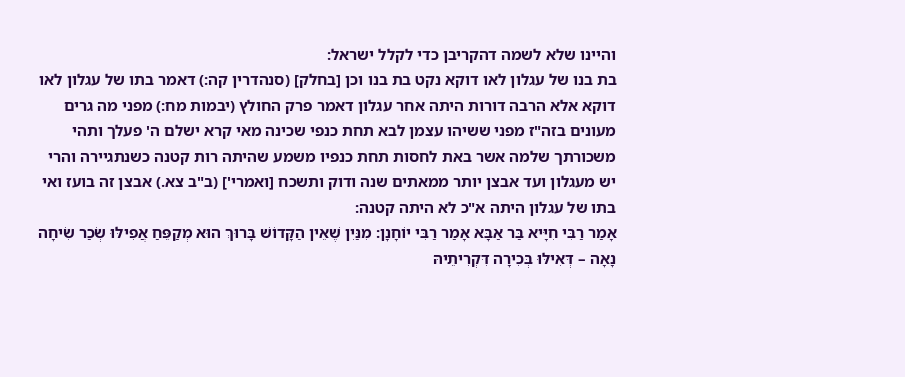והיינו שלא לשמה דהקריבן כדי לקלל ישראל:
בת בנו של עגלון לאו דוקא נקט בת בנו וכן [בחלק] (סנהדרין קה:) דאמר בתו של עגלון לאו דוקא אלא הרבה דורות היתה אחר עגלון דאמר פרק החולץ (יבמות מח:) מפני מה גרים מעונים בזה"ז מפני ששיהו עצמן לבא תחת כנפי שכינה מאי קרא ישלם ה' פעלך ותהי משכורתך שלמה אשר באת לחסות תחת כנפיו משמע שהיתה רות קטנה כשנתגיירה והרי יש מעגלון ועד אבצן יותר ממאתים שנה ודוק ותשכח [ואמרי'] (ב"ב צא.) אבצן זה בועז ואי בתו של עגלון היתה א"כ לא היתה קטנה:
אָמַר רַבִּי חִיָּיא בַּר אַבָּא אָמַר רַבִּי יוֹחָנָן: מִנַּיִן שֶׁאֵין הַקָּדוֹשׁ בָּרוּךְ הוּא מְקַפֵּחַ אֲפִילּוּ שְׂכַר שִׂיחָה נָאָה – דְּאִילּוּ בְּכִירָה דִּקְרִיתֵיהּ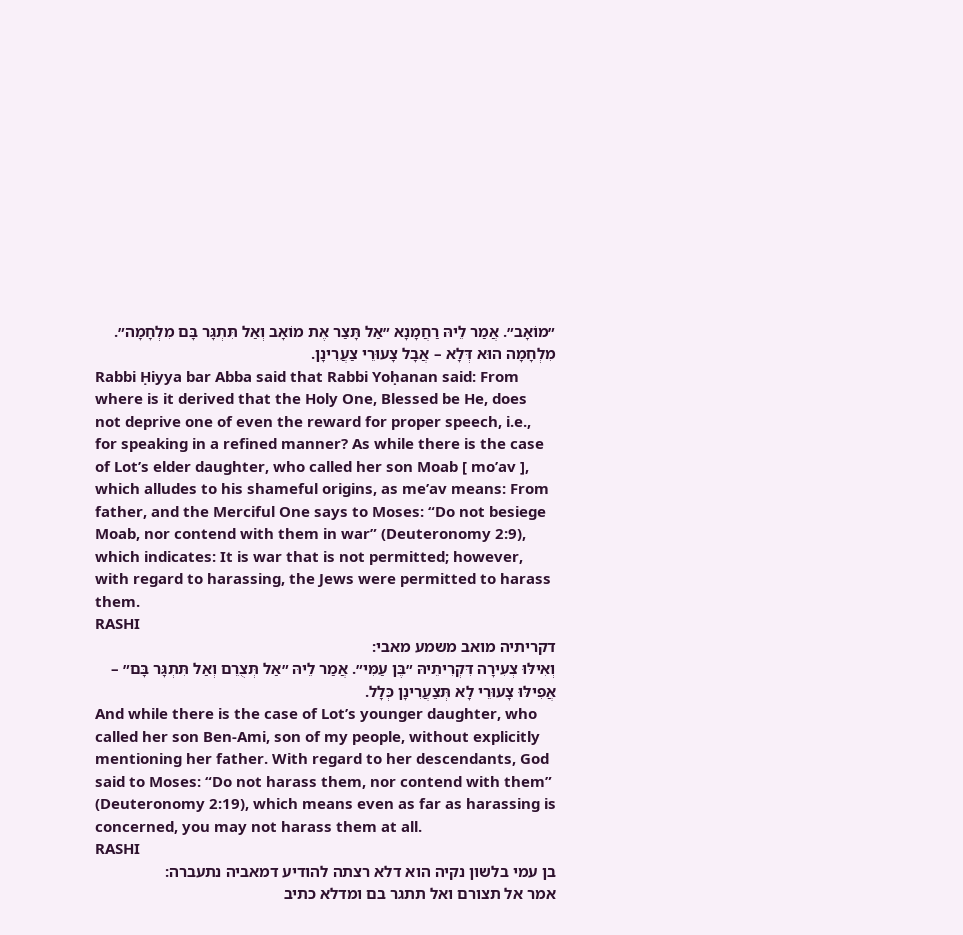״מוֹאָב״. אֲמַר לֵיהּ רַחֲמָנָא ״אַל תָּצַר אֶת מוֹאָב וְאַל תִּתְגָּר בָּם מִלְחָמָה״. מִלְחָמָה הוּא דְּלָא – אֲבָל צָעוּרֵי צַעֲרִינָן.
Rabbi Ḥiyya bar Abba said that Rabbi Yoḥanan said: From where is it derived that the Holy One, Blessed be He, does not deprive one of even the reward for proper speech, i.e., for speaking in a refined manner? As while there is the case of Lot’s elder daughter, who called her son Moab [ mo’av ], which alludes to his shameful origins, as me’av means: From father, and the Merciful One says to Moses: “Do not besiege Moab, nor contend with them in war” (Deuteronomy 2:9), which indicates: It is war that is not permitted; however, with regard to harassing, the Jews were permitted to harass them.
RASHI
דקריתיה מואב משמע מאבי:
וְאִילּוּ צְעִירָה דִּקְרִיתֵיהּ ״בֶּן עַמִּי״. אֲמַר לֵיהּ ״אַל תְּצֻרֵם וְאַל תִּתְגָּר בָּם״ – אֲפִילּוּ צָעוּרֵי לָא תְּצַעֲרִינָן כְּלָל.
And while there is the case of Lot’s younger daughter, who called her son Ben-Ami, son of my people, without explicitly mentioning her father. With regard to her descendants, God said to Moses: “Do not harass them, nor contend with them” (Deuteronomy 2:19), which means even as far as harassing is concerned, you may not harass them at all.
RASHI
בן עמי בלשון נקיה הוא דלא רצתה להודיע דמאביה נתעברה:
אמר אל תצורם ואל תתגר בם ומדלא כתיב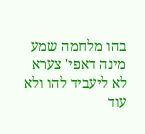בהו מלחמה שמע מינה דאפי' צערא לא ליעביד להו ולא עוד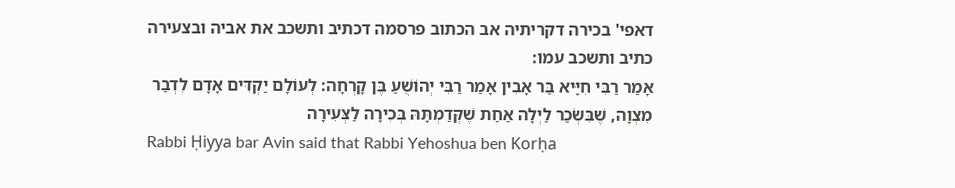דאפי' בכירה דקריתיה אב הכתוב פרסמה דכתיב ותשכב את אביה ובצעירה כתיב ותשכב עמו:
אָמַר רַבִּי חִיָּיא בַּר אָבִין אָמַר רַבִּי יְהוֹשֻׁעַ בֶּן קָרְחָה: לְעוֹלָם יַקְדִּים אָדָם לִדְבַר מִצְוָה, שֶׁבִּשְׂכַר לַיְלָה אַחַת שֶׁקְּדַמְתָּהּ בְּכִירָה לַצְּעִירָה
Rabbi Ḥiyya bar Avin said that Rabbi Yehoshua ben Korḥa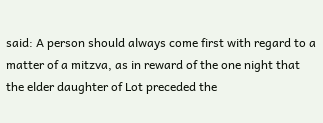said: A person should always come first with regard to a matter of a mitzva, as in reward of the one night that the elder daughter of Lot preceded the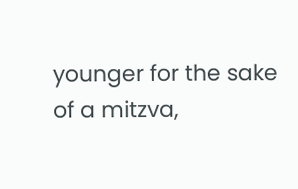younger for the sake of a mitzva,